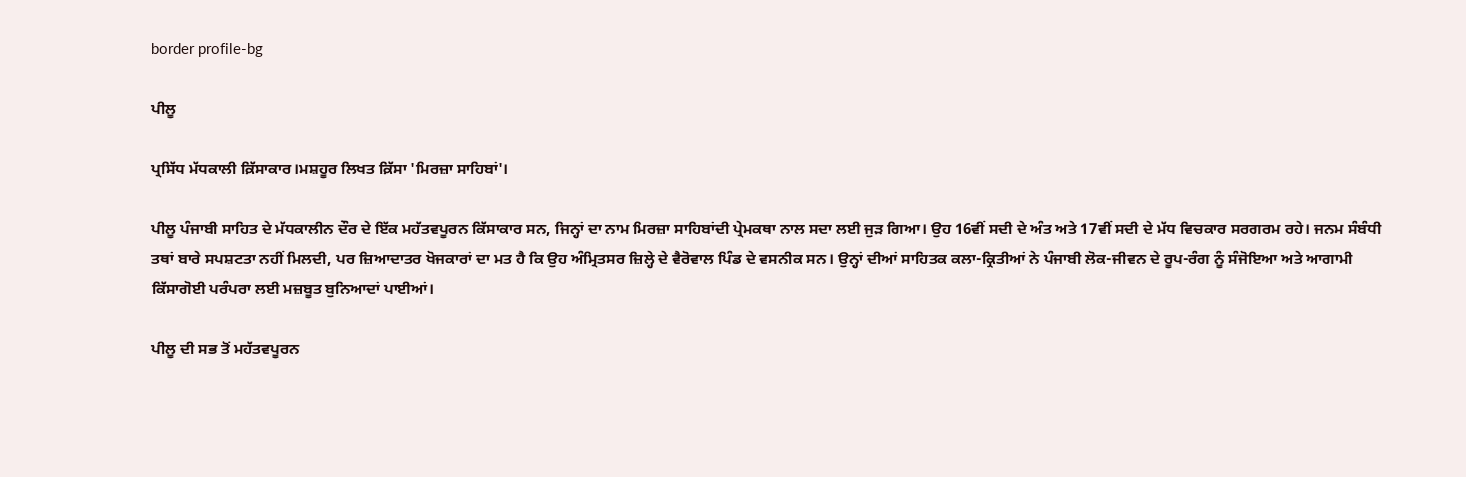border profile-bg

ਪੀਲੂ

ਪ੍ਰਸਿੱਧ ਮੱਧਕਾਲੀ ਕ਼ਿੱਸਾਕਾਰ।ਮਸ਼ਹੂਰ ਲਿਖਤ ਕ਼ਿੱਸਾ 'ਮਿਰਜ਼ਾ ਸਾਹਿਬਾਂ'।

ਪੀਲੂ ਪੰਜਾਬੀ ਸਾਹਿਤ ਦੇ ਮੱਧਕਾਲੀਨ ਦੌਰ ਦੇ ਇੱਕ ਮਹੱਤਵਪੂਰਨ ਕਿੱਸਾਕਾਰ ਸਨ, ਜਿਨ੍ਹਾਂ ਦਾ ਨਾਮ ਮਿਰਜ਼ਾ ਸਾਹਿਬਾਂਦੀ ਪ੍ਰੇਮਕਥਾ ਨਾਲ ਸਦਾ ਲਈ ਜੁੜ ਗਿਆ। ਉਹ 16ਵੀਂ ਸਦੀ ਦੇ ਅੰਤ ਅਤੇ 17ਵੀਂ ਸਦੀ ਦੇ ਮੱਧ ਵਿਚਕਾਰ ਸਰਗਰਮ ਰਹੇ। ਜਨਮ ਸੰਬੰਧੀ ਤਥਾਂ ਬਾਰੇ ਸਪਸ਼ਟਤਾ ਨਹੀਂ ਮਿਲਦੀ, ਪਰ ਜ਼ਿਆਦਾਤਰ ਖੋਜਕਾਰਾਂ ਦਾ ਮਤ ਹੈ ਕਿ ਉਹ ਅੰਮ੍ਰਿਤਸਰ ਜ਼ਿਲ੍ਹੇ ਦੇ ਵੈਰੋਵਾਲ ਪਿੰਡ ਦੇ ਵਸਨੀਕ ਸਨ। ਉਨ੍ਹਾਂ ਦੀਆਂ ਸਾਹਿਤਕ ਕਲਾ-ਕ੍ਰਿਤੀਆਂ ਨੇ ਪੰਜਾਬੀ ਲੋਕ-ਜੀਵਨ ਦੇ ਰੂਪ-ਰੰਗ ਨੂੰ ਸੰਜੋਇਆ ਅਤੇ ਆਗਾਮੀ ਕਿੱਸਾਗੋਈ ਪਰੰਪਰਾ ਲਈ ਮਜ਼ਬੂਤ ਬੁਨਿਆਦਾਂ ਪਾਈਆਂ।

ਪੀਲੂ ਦੀ ਸਭ ਤੋਂ ਮਹੱਤਵਪੂਰਨ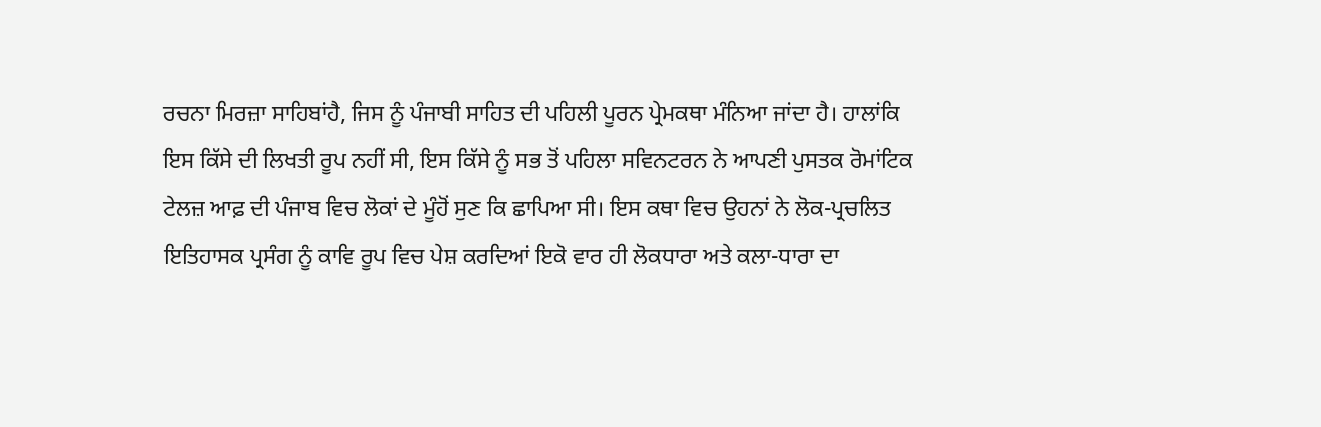ਰਚਨਾ ਮਿਰਜ਼ਾ ਸਾਹਿਬਾਂਹੈ, ਜਿਸ ਨੂੰ ਪੰਜਾਬੀ ਸਾਹਿਤ ਦੀ ਪਹਿਲੀ ਪੂਰਨ ਪ੍ਰੇਮਕਥਾ ਮੰਨਿਆ ਜਾਂਦਾ ਹੈ। ਹਾਲਾਂਕਿ ਇਸ ਕਿੱਸੇ ਦੀ ਲਿਖਤੀ ਰੂਪ ਨਹੀਂ ਸੀ, ਇਸ ਕਿੱਸੇ ਨੂੰ ਸਭ ਤੋਂ ਪਹਿਲਾ ਸਵਿਨਟਰਨ ਨੇ ਆਪਣੀ ਪੁਸਤਕ ਰੋਮਾਂਟਿਕ ਟੇਲਜ਼ ਆਫ਼ ਦੀ ਪੰਜਾਬ ਵਿਚ ਲੋਕਾਂ ਦੇ ਮੂੰਹੋਂ ਸੁਣ ਕਿ ਛਾਪਿਆ ਸੀ। ਇਸ ਕਥਾ ਵਿਚ ਉਹਨਾਂ ਨੇ ਲੋਕ-ਪ੍ਰਚਲਿਤ ਇਤਿਹਾਸਕ ਪ੍ਰਸੰਗ ਨੂੰ ਕਾਵਿ ਰੂਪ ਵਿਚ ਪੇਸ਼ ਕਰਦਿਆਂ ਇਕੋ ਵਾਰ ਹੀ ਲੋਕਧਾਰਾ ਅਤੇ ਕਲਾ-ਧਾਰਾ ਦਾ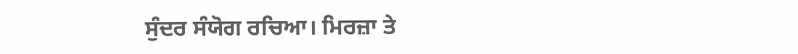ਸੁੰਦਰ ਸੰਯੋਗ ਰਚਿਆ। ਮਿਰਜ਼ਾ ਤੇ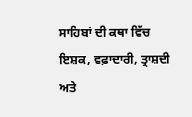ਸਾਹਿਬਾਂ ਦੀ ਕਥਾ ਵਿੱਚ ਇਸ਼ਕ, ਵਫ਼ਾਦਾਰੀ, ਤ੍ਰਾਸ਼ਦੀ ਅਤੇ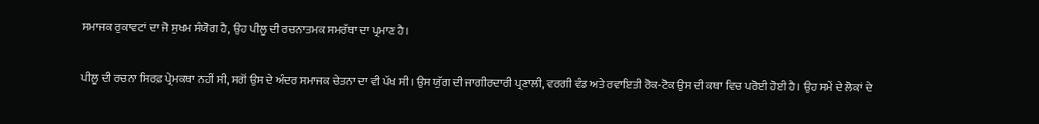ਸਮਾਜਕ ਰੁਕਾਵਟਾਂ ਦਾ ਜੋ ਸੁਖਮ ਸੰਯੋਗ ਹੈ, ਉਹ ਪੀਲੂ ਦੀ ਰਚਨਾਤਮਕ ਸਮਰੱਥਾ ਦਾ ਪ੍ਰਮਾਣ ਹੈ।

ਪੀਲੂ ਦੀ ਰਚਨਾ ਸਿਰਫ਼ ਪ੍ਰੇਮਕਥਾ ਨਹੀਂ ਸੀ, ਸਗੋਂ ਉਸ ਦੇ ਅੰਦਰ ਸਮਾਜਕ ਚੇਤਨਾ ਦਾ ਵੀ ਪੱਖ ਸੀ। ਉਸ ਯੁੱਗ ਦੀ ਜਾਗੀਰਦਾਰੀ ਪ੍ਰਣਾਲੀ, ਵਰਗੀ ਵੰਡ ਅਤੇ ਰਵਾਇਤੀ ਰੋਕ-ਟੋਕ ਉਸ ਦੀ ਕਥਾ ਵਿਚ ਪਰੋਈ ਹੋਈ ਹੈ। ਉਹ ਸਮੇਂ ਦੇ ਲੋਕਾਂ ਦੇ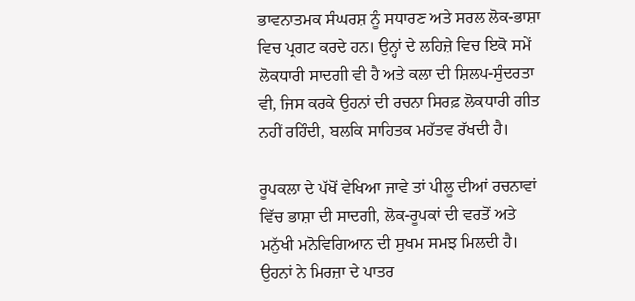ਭਾਵਨਾਤਮਕ ਸੰਘਰਸ਼ ਨੂੰ ਸਧਾਰਣ ਅਤੇ ਸਰਲ ਲੋਕ-ਭਾਸ਼ਾ ਵਿਚ ਪ੍ਰਗਟ ਕਰਦੇ ਹਨ। ਉਨ੍ਹਾਂ ਦੇ ਲਹਿਜ਼ੇ ਵਿਚ ਇਕੋ ਸਮੇਂ ਲੋਕਧਾਰੀ ਸਾਦਗੀ ਵੀ ਹੈ ਅਤੇ ਕਲਾ ਦੀ ਸ਼ਿਲਪ-ਸੁੰਦਰਤਾ ਵੀ, ਜਿਸ ਕਰਕੇ ਉਹਨਾਂ ਦੀ ਰਚਨਾ ਸਿਰਫ਼ ਲੋਕਧਾਰੀ ਗੀਤ ਨਹੀਂ ਰਹਿੰਦੀ, ਬਲਕਿ ਸਾਹਿਤਕ ਮਹੱਤਵ ਰੱਖਦੀ ਹੈ।

ਰੂਪਕਲਾ ਦੇ ਪੱਖੋਂ ਵੇਖਿਆ ਜਾਵੇ ਤਾਂ ਪੀਲੂ ਦੀਆਂ ਰਚਨਾਵਾਂ ਵਿੱਚ ਭਾਸ਼ਾ ਦੀ ਸਾਦਗੀ, ਲੋਕ-ਰੂਪਕਾਂ ਦੀ ਵਰਤੋਂ ਅਤੇ ਮਨੁੱਖੀ ਮਨੋਵਿਗਿਆਨ ਦੀ ਸੁਖਮ ਸਮਝ ਮਿਲਦੀ ਹੈ। ਉਹਨਾਂ ਨੇ ਮਿਰਜ਼ਾ ਦੇ ਪਾਤਰ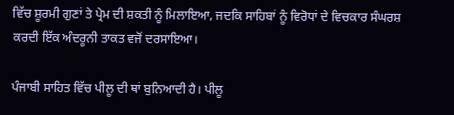ਵਿੱਚ ਸ਼ੂਰਮੀ ਗੁਣਾਂ ਤੇ ਪ੍ਰੇਮ ਦੀ ਸ਼ਕਤੀ ਨੂੰ ਮਿਲਾਇਆ, ਜਦਕਿ ਸਾਹਿਬਾਂ ਨੂੰ ਵਿਰੋਧਾਂ ਦੇ ਵਿਚਕਾਰ ਸੰਘਰਸ਼ ਕਰਦੀ ਇੱਕ ਅੰਦਰੂਨੀ ਤਾਕਤ ਵਜੋਂ ਦਰਸਾਇਆ।

ਪੰਜਾਬੀ ਸਾਹਿਤ ਵਿੱਚ ਪੀਲੂ ਦੀ ਥਾਂ ਬੁਨਿਆਦੀ ਹੈ। ਪੀਲੂ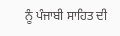ਨੂੰ ਪੰਜਾਬੀ ਸਾਹਿਤ ਦੀ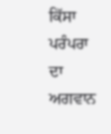ਕਿੱਸਾ ਪਰੰਪਰਾ ਦਾ ਅਗਵਾਨ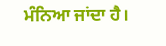ਮੰਨਿਆ ਜਾਂਦਾ ਹੈ।